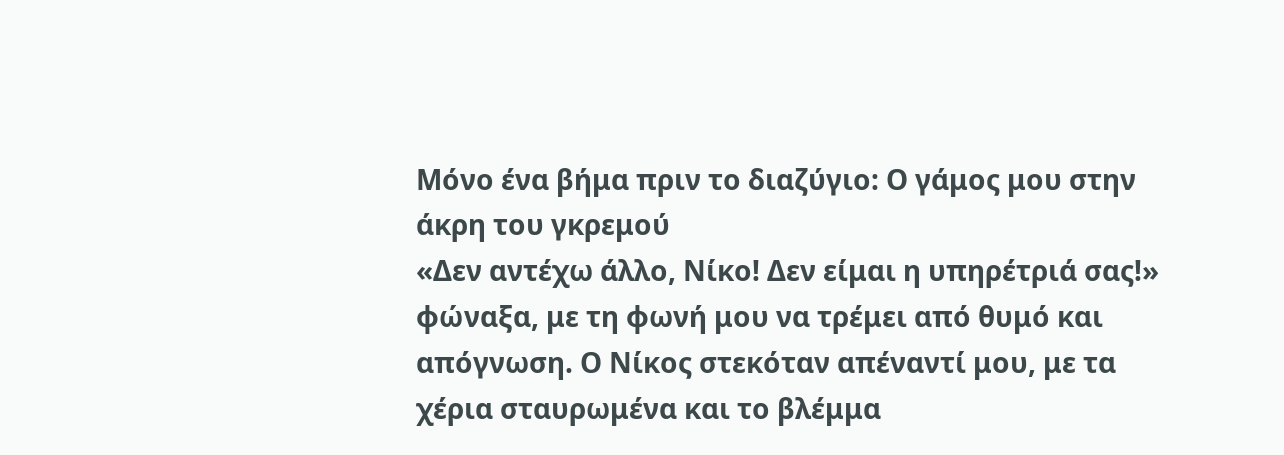Μόνο ένα βήμα πριν το διαζύγιο: Ο γάμος μου στην άκρη του γκρεμού
«Δεν αντέχω άλλο, Νίκο! Δεν είμαι η υπηρέτριά σας!» φώναξα, με τη φωνή μου να τρέμει από θυμό και απόγνωση. Ο Νίκος στεκόταν απέναντί μου, με τα χέρια σταυρωμένα και το βλέμμα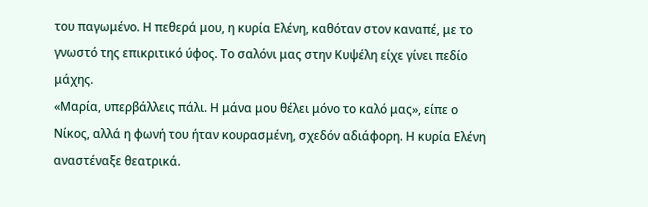του παγωμένο. Η πεθερά μου, η κυρία Ελένη, καθόταν στον καναπέ, με το γνωστό της επικριτικό ύφος. Το σαλόνι μας στην Κυψέλη είχε γίνει πεδίο μάχης.
«Μαρία, υπερβάλλεις πάλι. Η μάνα μου θέλει μόνο το καλό μας», είπε ο Νίκος, αλλά η φωνή του ήταν κουρασμένη, σχεδόν αδιάφορη. Η κυρία Ελένη αναστέναξε θεατρικά.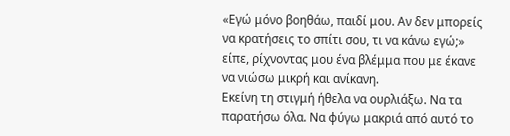«Εγώ μόνο βοηθάω, παιδί μου. Αν δεν μπορείς να κρατήσεις το σπίτι σου, τι να κάνω εγώ;» είπε, ρίχνοντας μου ένα βλέμμα που με έκανε να νιώσω μικρή και ανίκανη.
Εκείνη τη στιγμή ήθελα να ουρλιάξω. Να τα παρατήσω όλα. Να φύγω μακριά από αυτό το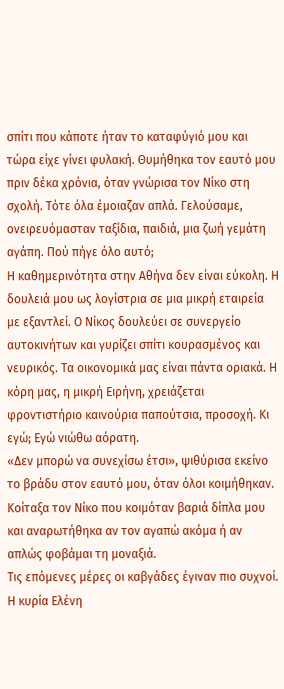σπίτι που κάποτε ήταν το καταφύγιό μου και τώρα είχε γίνει φυλακή. Θυμήθηκα τον εαυτό μου πριν δέκα χρόνια, όταν γνώρισα τον Νίκο στη σχολή. Τότε όλα έμοιαζαν απλά. Γελούσαμε, ονειρευόμασταν ταξίδια, παιδιά, μια ζωή γεμάτη αγάπη. Πού πήγε όλο αυτό;
Η καθημερινότητα στην Αθήνα δεν είναι εύκολη. Η δουλειά μου ως λογίστρια σε μια μικρή εταιρεία με εξαντλεί. Ο Νίκος δουλεύει σε συνεργείο αυτοκινήτων και γυρίζει σπίτι κουρασμένος και νευρικός. Τα οικονομικά μας είναι πάντα οριακά. Η κόρη μας, η μικρή Ειρήνη, χρειάζεται φροντιστήριο καινούρια παπούτσια, προσοχή. Κι εγώ; Εγώ νιώθω αόρατη.
«Δεν μπορώ να συνεχίσω έτσι», ψιθύρισα εκείνο το βράδυ στον εαυτό μου, όταν όλοι κοιμήθηκαν. Κοίταξα τον Νίκο που κοιμόταν βαριά δίπλα μου και αναρωτήθηκα αν τον αγαπώ ακόμα ή αν απλώς φοβάμαι τη μοναξιά.
Τις επόμενες μέρες οι καβγάδες έγιναν πιο συχνοί. Η κυρία Ελένη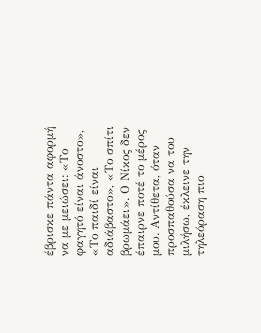έβρισκε πάντα αφορμή να με μειώσει: «Το φαγητό είναι άνοστο», «Το παιδί είναι αδιάβαστο», «Το σπίτι βρωμάει». Ο Νίκος δεν έπαιρνε ποτέ το μέρος μου. Αντίθετα, όταν προσπαθούσα να του μιλήσω, έκλεινε την τηλεόραση πιο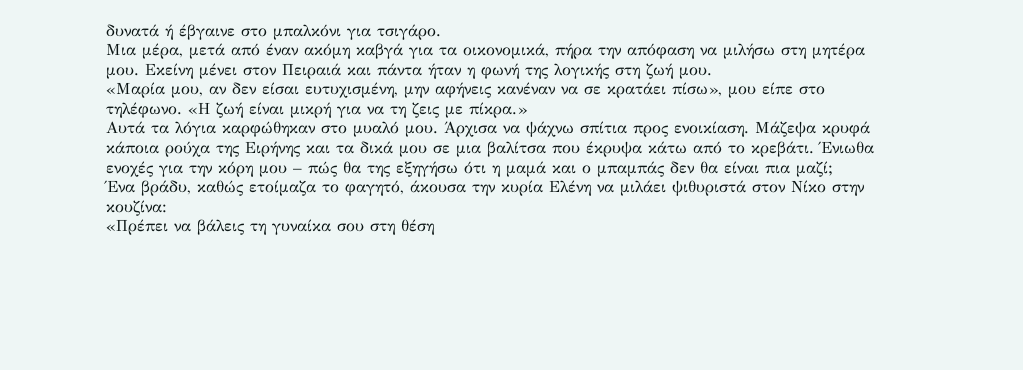δυνατά ή έβγαινε στο μπαλκόνι για τσιγάρο.
Μια μέρα, μετά από έναν ακόμη καβγά για τα οικονομικά, πήρα την απόφαση να μιλήσω στη μητέρα μου. Εκείνη μένει στον Πειραιά και πάντα ήταν η φωνή της λογικής στη ζωή μου.
«Μαρία μου, αν δεν είσαι ευτυχισμένη, μην αφήνεις κανέναν να σε κρατάει πίσω», μου είπε στο τηλέφωνο. «Η ζωή είναι μικρή για να τη ζεις με πίκρα.»
Αυτά τα λόγια καρφώθηκαν στο μυαλό μου. Άρχισα να ψάχνω σπίτια προς ενοικίαση. Μάζεψα κρυφά κάποια ρούχα της Ειρήνης και τα δικά μου σε μια βαλίτσα που έκρυψα κάτω από το κρεβάτι. Ένιωθα ενοχές για την κόρη μου – πώς θα της εξηγήσω ότι η μαμά και ο μπαμπάς δεν θα είναι πια μαζί;
Ένα βράδυ, καθώς ετοίμαζα το φαγητό, άκουσα την κυρία Ελένη να μιλάει ψιθυριστά στον Νίκο στην κουζίνα:
«Πρέπει να βάλεις τη γυναίκα σου στη θέση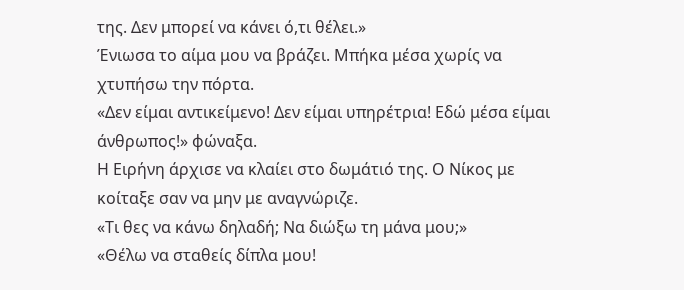της. Δεν μπορεί να κάνει ό,τι θέλει.»
Ένιωσα το αίμα μου να βράζει. Μπήκα μέσα χωρίς να χτυπήσω την πόρτα.
«Δεν είμαι αντικείμενο! Δεν είμαι υπηρέτρια! Εδώ μέσα είμαι άνθρωπος!» φώναξα.
Η Ειρήνη άρχισε να κλαίει στο δωμάτιό της. Ο Νίκος με κοίταξε σαν να μην με αναγνώριζε.
«Τι θες να κάνω δηλαδή; Να διώξω τη μάνα μου;»
«Θέλω να σταθείς δίπλα μου!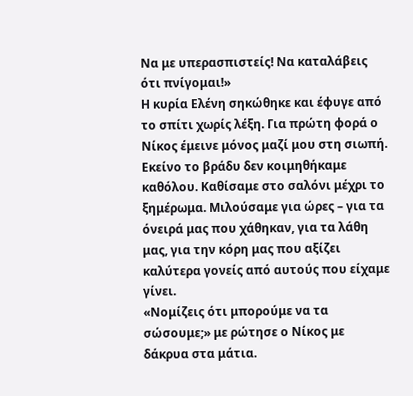Να με υπερασπιστείς! Να καταλάβεις ότι πνίγομαι!»
Η κυρία Ελένη σηκώθηκε και έφυγε από το σπίτι χωρίς λέξη. Για πρώτη φορά ο Νίκος έμεινε μόνος μαζί μου στη σιωπή.
Εκείνο το βράδυ δεν κοιμηθήκαμε καθόλου. Καθίσαμε στο σαλόνι μέχρι το ξημέρωμα. Μιλούσαμε για ώρες – για τα όνειρά μας που χάθηκαν, για τα λάθη μας, για την κόρη μας που αξίζει καλύτερα γονείς από αυτούς που είχαμε γίνει.
«Νομίζεις ότι μπορούμε να τα σώσουμε;» με ρώτησε ο Νίκος με δάκρυα στα μάτια.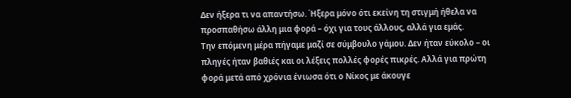Δεν ήξερα τι να απαντήσω. Ήξερα μόνο ότι εκείνη τη στιγμή ήθελα να προσπαθήσω άλλη μια φορά – όχι για τους άλλους, αλλά για εμάς.
Την επόμενη μέρα πήγαμε μαζί σε σύμβουλο γάμου. Δεν ήταν εύκολο – οι πληγές ήταν βαθιές και οι λέξεις πολλές φορές πικρές. Αλλά για πρώτη φορά μετά από χρόνια ένιωσα ότι ο Νίκος με άκουγε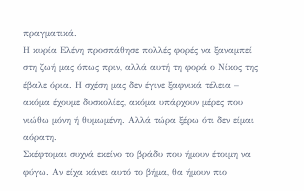πραγματικά.
Η κυρία Ελένη προσπάθησε πολλές φορές να ξαναμπεί στη ζωή μας όπως πριν, αλλά αυτή τη φορά ο Νίκος της έβαλε όρια. Η σχέση μας δεν έγινε ξαφνικά τέλεια – ακόμα έχουμε δυσκολίες, ακόμα υπάρχουν μέρες που νιώθω μόνη ή θυμωμένη. Αλλά τώρα ξέρω ότι δεν είμαι αόρατη.
Σκέφτομαι συχνά εκείνο το βράδυ που ήμουν έτοιμη να φύγω. Αν είχα κάνει αυτό το βήμα, θα ήμουν πιο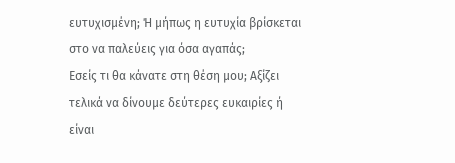ευτυχισμένη; Ή μήπως η ευτυχία βρίσκεται στο να παλεύεις για όσα αγαπάς;
Εσείς τι θα κάνατε στη θέση μου; Αξίζει τελικά να δίνουμε δεύτερες ευκαιρίες ή είναι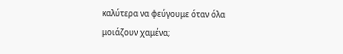καλύτερα να φεύγουμε όταν όλα μοιάζουν χαμένα;